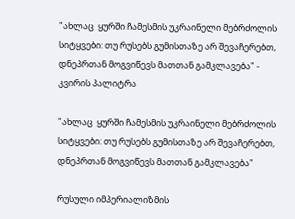"ახლაც  ყურში ჩამესმის უკრაინელი მებრძოლის სიტყვები: თუ რუსებს გუმისთაზე არ შევაჩერებთ, დნეპრთან მოგვიწევს მათთან გამკლავება" - კვირის პალიტრა

"ახლაც  ყურში ჩამესმის უკრაინელი მებრძოლის სიტყვები: თუ რუსებს გუმისთაზე არ შევაჩერებთ, დნეპრთან მოგვიწევს მათთან გამკლავება"

რუსული იმპერიალიზმის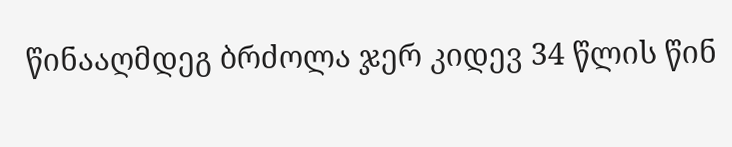წინააღმდეგ ბრძოლა ჯერ კიდევ 34 წლის წინ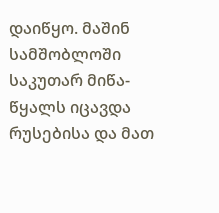დაიწყო. მაშინ სამშობლოში საკუთარ მიწა-წყალს იცავდა რუსებისა და მათ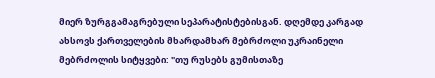მიერ ზურგგამაგრებული სეპარატისტებისგან. დღემდე კარგად ახსოვს ქართველების მხარდამხარ მებრძოლი უკრაინელი მებრძოლის სიტყვები: "თუ რუსებს გუმისთაზე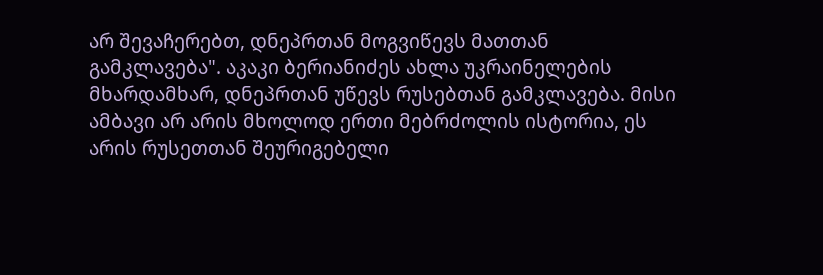არ შევაჩერებთ, დნეპრთან მოგვიწევს მათთან გამკლავება". აკაკი ბერიანიძეს ახლა უკრაინელების მხარდამხარ, დნეპრთან უწევს რუსებთან გამკლავება. მისი ამბავი არ არის მხოლოდ ერთი მებრძოლის ისტორია, ეს არის რუსეთთან შეურიგებელი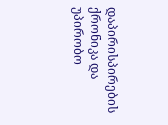დაპირისპირების ქრონიკა და უპირობო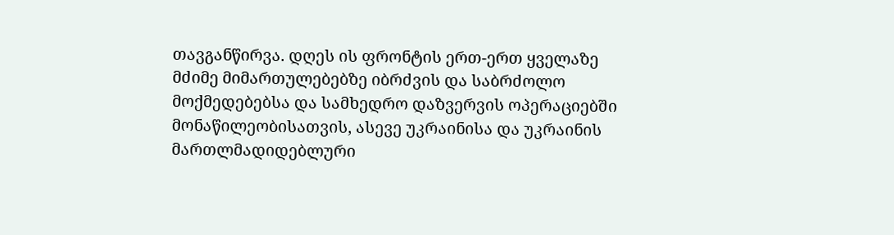თავგანწირვა. დღეს ის ფრონტის ერთ-ერთ ყველაზე მძიმე მიმართულებებზე იბრძვის და საბრძოლო მოქმედებებსა და სამხედრო დაზვერვის ოპერაციებში მონაწილეობისათვის, ასევე უკრაინისა და უკრაინის მართლმადიდებლური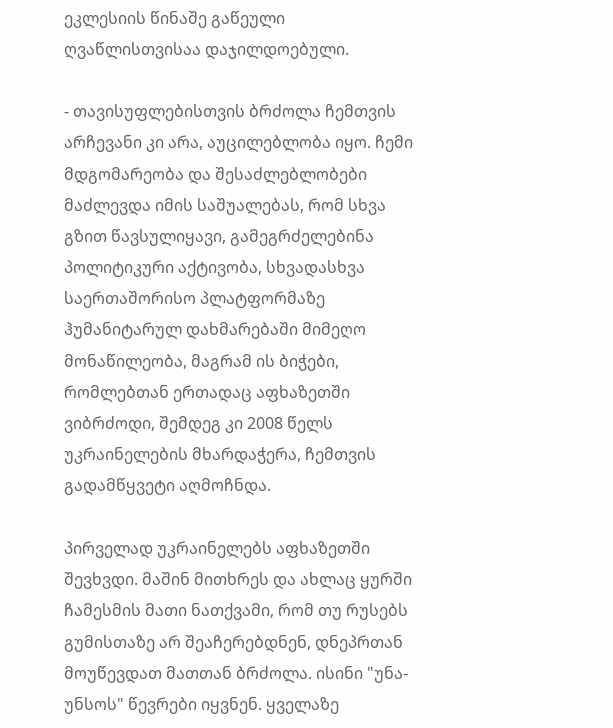ეკლესიის წინაშე გაწეული ღვაწლისთვისაა დაჯილდოებული.

- თავისუფლებისთვის ბრძოლა ჩემთვის არჩევანი კი არა, აუცილებლობა იყო. ჩემი მდგომარეობა და შესაძლებლობები მაძლევდა იმის საშუალებას, რომ სხვა გზით წავსულიყავი, გამეგრძელებინა პოლიტიკური აქტივობა, სხვადასხვა საერთაშორისო პლატფორმაზე ჰუმანიტარულ დახმარებაში მიმეღო მონაწილეობა, მაგრამ ის ბიჭები, რომლებთან ერთადაც აფხაზეთში ვიბრძოდი, შემდეგ კი 2008 წელს უკრაინელების მხარდაჭერა, ჩემთვის გადამწყვეტი აღმოჩნდა.

პირველად უკრაინელებს აფხაზეთში შევხვდი. მაშინ მითხრეს და ახლაც ყურში ჩამესმის მათი ნათქვამი, რომ თუ რუსებს გუმისთაზე არ შეაჩერებდნენ, დნეპრთან მოუწევდათ მათთან ბრძოლა. ისინი "უნა-უნსოს" წევრები იყვნენ. ყველაზე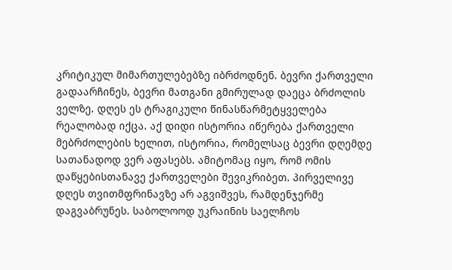კრიტიკულ მიმართულებებზე იბრძოდნენ. ბევრი ქართველი გადაარჩინეს, ბევრი მათგანი გმირულად დაეცა ბრძოლის ველზე. დღეს ეს ტრაგიკული წინასწარმეტყველება რეალობად იქცა. აქ დიდი ისტორია იწერება ქართველი მებრძოლების ხელით, ისტორია, რომელსაც ბევრი დღემდე სათანადოდ ვერ აფასებს. ამიტომაც იყო, რომ ომის დაწყებისთანავე ქართველები შევიკრიბეთ. პირველივე დღეს თვითმფრინავზე არ აგვიშვეს, რამდენჯერმე დაგვაბრუნეს. საბოლოოდ უკრაინის საელჩოს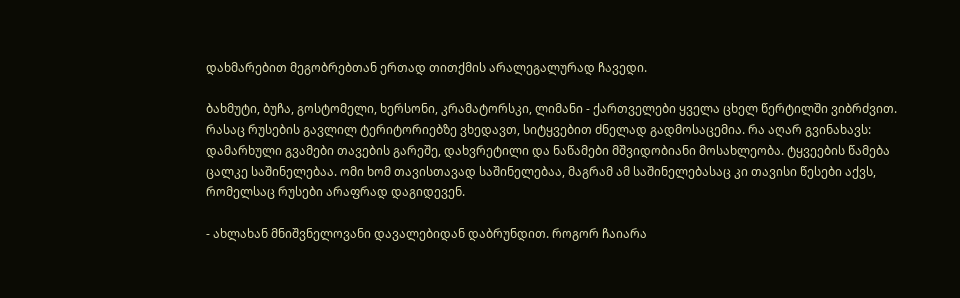დახმარებით მეგობრებთან ერთად თითქმის არალეგალურად ჩავედი.

ბახმუტი, ბუჩა, გოსტომელი, ხერსონი, კრამატორსკი, ლიმანი - ქართველები ყველა ცხელ წერტილში ვიბრძვით. რასაც რუსების გავლილ ტერიტორიებზე ვხედავთ, სიტყვებით ძნელად გადმოსაცემია. რა აღარ გვინახავს: დამარხული გვამები თავების გარეშე, დახვრეტილი და ნაწამები მშვიდობიანი მოსახლეობა. ტყვეების წამება ცალკე საშინელებაა. ომი ხომ თავისთავად საშინელებაა, მაგრამ ამ საშინელებასაც კი თავისი წესები აქვს, რომელსაც რუსები არაფრად დაგიდევენ.

- ახლახან მნიშვნელოვანი დავალებიდან დაბრუნდით. როგორ ჩაიარა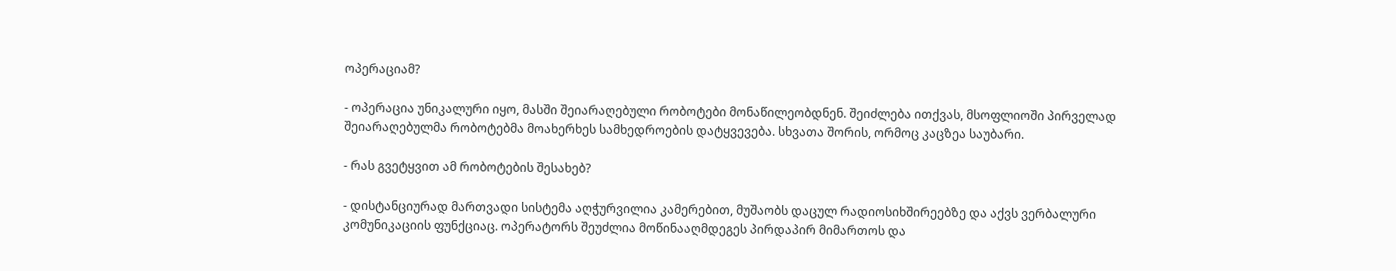ოპერაციამ?

- ოპერაცია უნიკალური იყო, მასში შეიარაღებული რობოტები მონაწილეობდნენ. შეიძლება ითქვას, მსოფლიოში პირველად შეიარაღებულმა რობოტებმა მოახერხეს სამხედროების დატყვევება. სხვათა შორის, ორმოც კაცზეა საუბარი.

- რას გვეტყვით ამ რობოტების შესახებ?

- დისტანციურად მართვადი სისტემა აღჭურვილია კამერებით, მუშაობს დაცულ რადიოსიხშირეებზე და აქვს ვერბალური კომუნიკაციის ფუნქციაც. ოპერატორს შეუძლია მოწინააღმდეგეს პირდაპირ მიმართოს და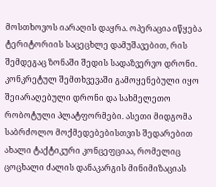მოსთხოვოს იარაღის დაყრა. ოპერაცია იწყება ტერიტორიის საცეცხლე დამუშავებით, რის შემდეგაც ზონაში შედის სადაზვერვო დრონი. კონკრეტულ შემთხვევაში გამოყენებული იყო შეიარაღებული დრონი და სახმელეთო რობოტული პლატფორმები. ასეთი მიდგომა საბრძოლო მოქმედებებისთვის შედარებით ახალი ტაქტიკური კონცეფციაა, რომელიც ცოცხალი ძალის დანაკარგის მინიმიზაციას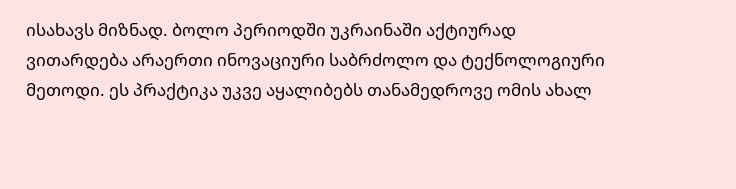ისახავს მიზნად. ბოლო პერიოდში უკრაინაში აქტიურად ვითარდება არაერთი ინოვაციური საბრძოლო და ტექნოლოგიური მეთოდი. ეს პრაქტიკა უკვე აყალიბებს თანამედროვე ომის ახალ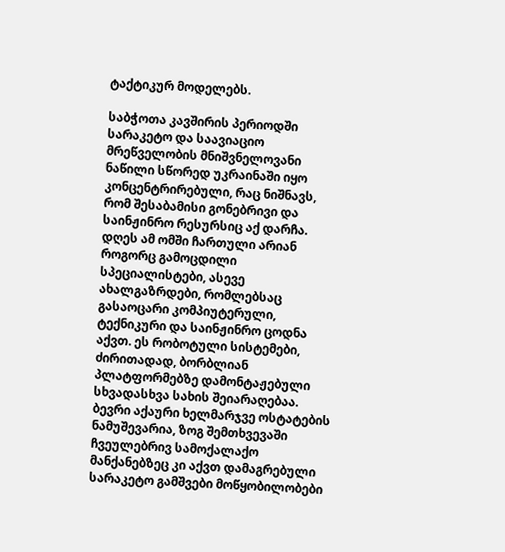ტაქტიკურ მოდელებს.

საბჭოთა კავშირის პერიოდში სარაკეტო და საავიაციო მრეწველობის მნიშვნელოვანი ნაწილი სწორედ უკრაინაში იყო კონცენტრირებული, რაც ნიშნავს, რომ შესაბამისი გონებრივი და საინჟინრო რესურსიც აქ დარჩა. დღეს ამ ომში ჩართული არიან როგორც გამოცდილი სპეციალისტები, ასევე ახალგაზრდები, რომლებსაც გასაოცარი კომპიუტერული, ტექნიკური და საინჟინრო ცოდნა აქვთ. ეს რობოტული სისტემები, ძირითადად, ბორბლიან პლატფორმებზე დამონტაჟებული სხვადასხვა სახის შეიარაღებაა. ბევრი აქაური ხელმარჯვე ოსტატების ნამუშევარია, ზოგ შემთხვევაში ჩვეულებრივ სამოქალაქო მანქანებზეც კი აქვთ დამაგრებული სარაკეტო გამშვები მოწყობილობები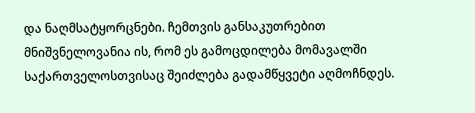და ნაღმსატყორცნები. ჩემთვის განსაკუთრებით მნიშვნელოვანია ის, რომ ეს გამოცდილება მომავალში საქართველოსთვისაც შეიძლება გადამწყვეტი აღმოჩნდეს.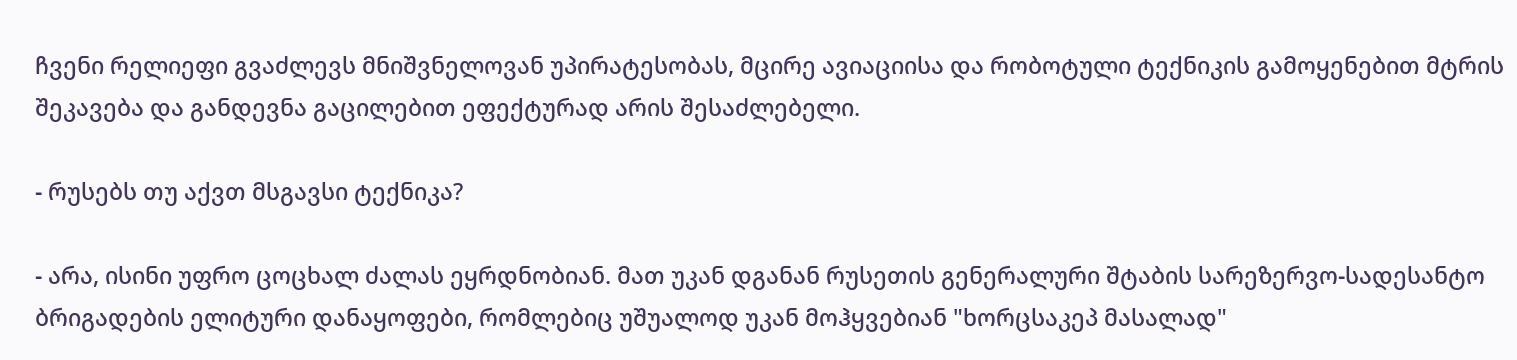ჩვენი რელიეფი გვაძლევს მნიშვნელოვან უპირატესობას, მცირე ავიაციისა და რობოტული ტექნიკის გამოყენებით მტრის შეკავება და განდევნა გაცილებით ეფექტურად არის შესაძლებელი.

- რუსებს თუ აქვთ მსგავსი ტექნიკა?

- არა, ისინი უფრო ცოცხალ ძალას ეყრდნობიან. მათ უკან დგანან რუსეთის გენერალური შტაბის სარეზერვო-სადესანტო ბრიგადების ელიტური დანაყოფები, რომლებიც უშუალოდ უკან მოჰყვებიან "ხორცსაკეპ მასალად"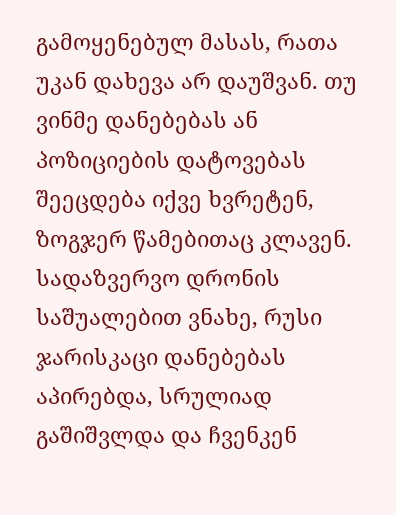გამოყენებულ მასას, რათა უკან დახევა არ დაუშვან. თუ ვინმე დანებებას ან პოზიციების დატოვებას შეეცდება იქვე ხვრეტენ, ზოგჯერ წამებითაც კლავენ. სადაზვერვო დრონის საშუალებით ვნახე, რუსი ჯარისკაცი დანებებას აპირებდა, სრულიად გაშიშვლდა და ჩვენკენ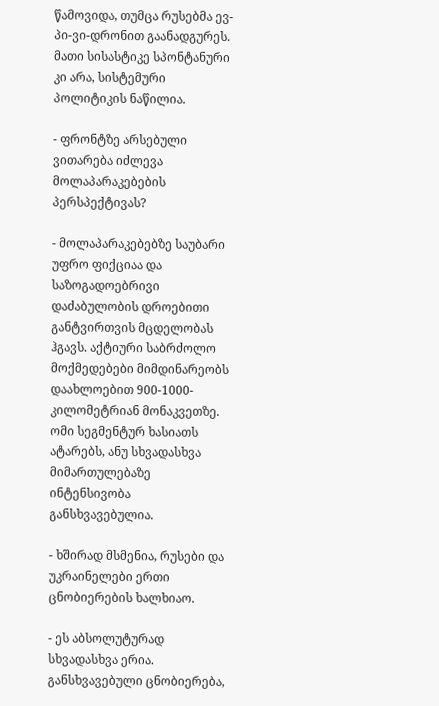წამოვიდა, თუმცა რუსებმა ევ-პი-ვი-დრონით გაანადგურეს. მათი სისასტიკე სპონტანური კი არა, სისტემური პოლიტიკის ნაწილია.

- ფრონტზე არსებული ვითარება იძლევა მოლაპარაკებების პერსპექტივას?

- მოლაპარაკებებზე საუბარი უფრო ფიქციაა და საზოგადოებრივი დაძაბულობის დროებითი განტვირთვის მცდელობას ჰგავს. აქტიური საბრძოლო მოქმედებები მიმდინარეობს დაახლოებით 900-1000-კილომეტრიან მონაკვეთზე. ომი სეგმენტურ ხასიათს ატარებს, ანუ სხვადასხვა მიმართულებაზე ინტენსივობა განსხვავებულია.

- ხშირად მსმენია, რუსები და უკრაინელები ერთი ცნობიერების ხალხიაო.

- ეს აბსოლუტურად სხვადასხვა ერია. განსხვავებული ცნობიერება,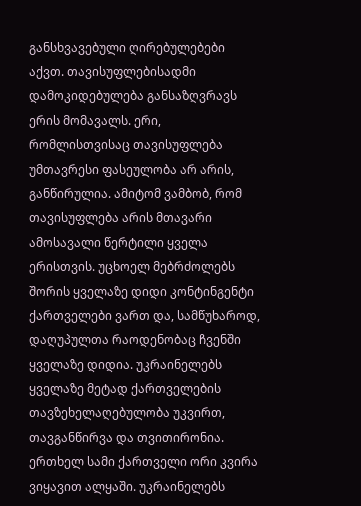განსხვავებული ღირებულებები აქვთ. თავისუფლებისადმი დამოკიდებულება განსაზღვრავს ერის მომავალს. ერი, რომლისთვისაც თავისუფლება უმთავრესი ფასეულობა არ არის, განწირულია. ამიტომ ვამბობ, რომ თავისუფლება არის მთავარი ამოსავალი წერტილი ყველა ერისთვის. უცხოელ მებრძოლებს შორის ყველაზე დიდი კონტინგენტი ქართველები ვართ და, სამწუხაროდ, დაღუპულთა რაოდენობაც ჩვენში ყველაზე დიდია. უკრაინელებს ყველაზე მეტად ქართველების თავზეხელაღებულობა უკვირთ, თავგანწირვა და თვითირონია. ერთხელ სამი ქართველი ორი კვირა ვიყავით ალყაში. უკრაინელებს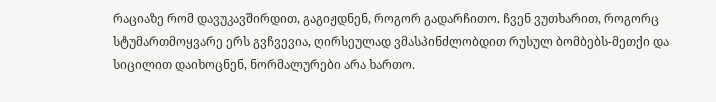რაციაზე რომ დავუკავშირდით, გაგიჟდნენ, როგორ გადარჩითო. ჩვენ ვუთხარით, როგორც სტუმართმოყვარე ერს გვჩვევია, ღირსეულად ვმასპინძლობდით რუსულ ბომბებს-მეთქი და სიცილით დაიხოცნენ, ნორმალურები არა ხართო.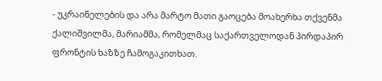- უკრაინელების და არა მარტო მათი გაოცება მოახერხა თქვენმა ქალიშვილმა, მარიამმა, რომელმაც საქართველოდან პირდაპირ ფრონტის ხაზზე ჩამოგაკითხათ.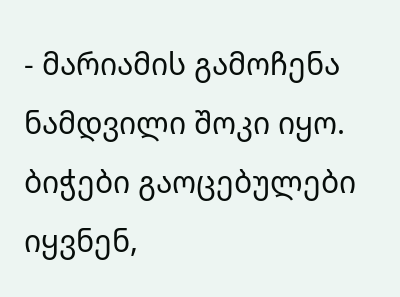- მარიამის გამოჩენა ნამდვილი შოკი იყო. ბიჭები გაოცებულები იყვნენ,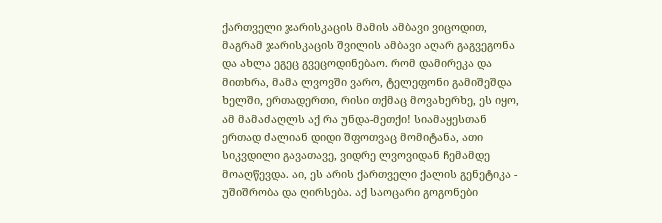ქართველი ჯარისკაცის მამის ამბავი ვიცოდით, მაგრამ ჯარისკაცის შვილის ამბავი აღარ გაგვეგონა და ახლა ეგეც გვეცოდინებაო. რომ დამირეკა და მითხრა, მამა ლვოვში ვარო, ტელეფონი გამიშეშდა ხელში, ერთადერთი, რისი თქმაც მოვახერხე, ეს იყო, ამ მამაძაღლს აქ რა უნდა-მეთქი! სიამაყესთან ერთად ძალიან დიდი შფოთვაც მომიტანა, ათი სიკვდილი გავათავე, ვიდრე ლვოვიდან ჩემამდე მოაღწევდა. აი, ეს არის ქართველი ქალის გენეტიკა - უშიშრობა და ღირსება. აქ საოცარი გოგონები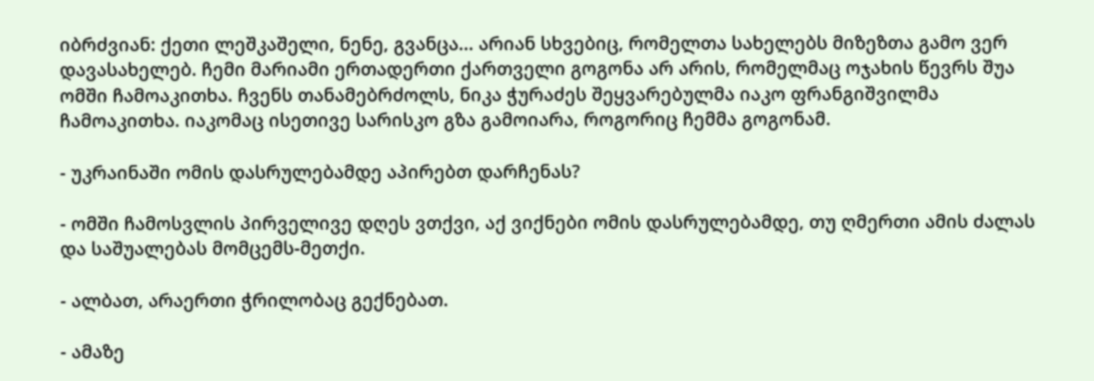იბრძვიან: ქეთი ლეშკაშელი, ნენე, გვანცა... არიან სხვებიც, რომელთა სახელებს მიზეზთა გამო ვერ დავასახელებ. ჩემი მარიამი ერთადერთი ქართველი გოგონა არ არის, რომელმაც ოჯახის წევრს შუა ომში ჩამოაკითხა. ჩვენს თანამებრძოლს, ნიკა ჭურაძეს შეყვარებულმა იაკო ფრანგიშვილმა ჩამოაკითხა. იაკომაც ისეთივე სარისკო გზა გამოიარა, როგორიც ჩემმა გოგონამ.

- უკრაინაში ომის დასრულებამდე აპირებთ დარჩენას?

- ომში ჩამოსვლის პირველივე დღეს ვთქვი, აქ ვიქნები ომის დასრულებამდე, თუ ღმერთი ამის ძალას და საშუალებას მომცემს-მეთქი.

- ალბათ, არაერთი ჭრილობაც გექნებათ.

- ამაზე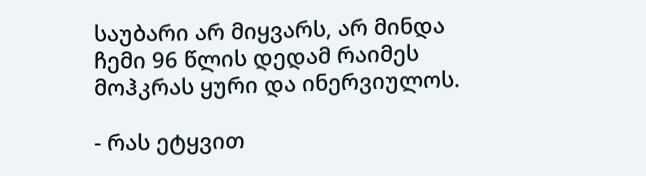საუბარი არ მიყვარს, არ მინდა ჩემი 96 წლის დედამ რაიმეს მოჰკრას ყური და ინერვიულოს.

- რას ეტყვით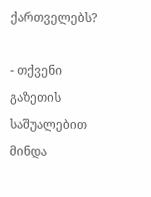ქართველებს?

- თქვენი გაზეთის საშუალებით მინდა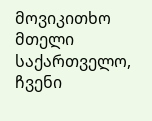მოვიკითხო მთელი საქართველო, ჩვენი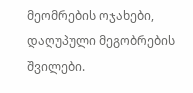მეომრების ოჯახები, დაღუპული მეგობრების შვილები.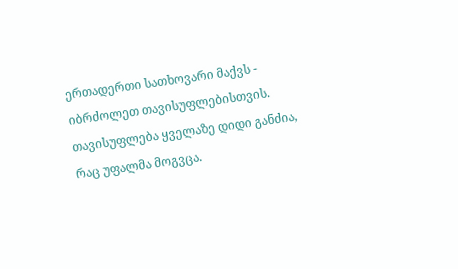ერთადერთი სათხოვარი მაქვს - იბრძოლეთ თავისუფლებისთვის. თავისუფლება ყველაზე დიდი განძია, რაც უფალმა მოგვცა.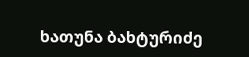ხათუნა ბახტურიძე